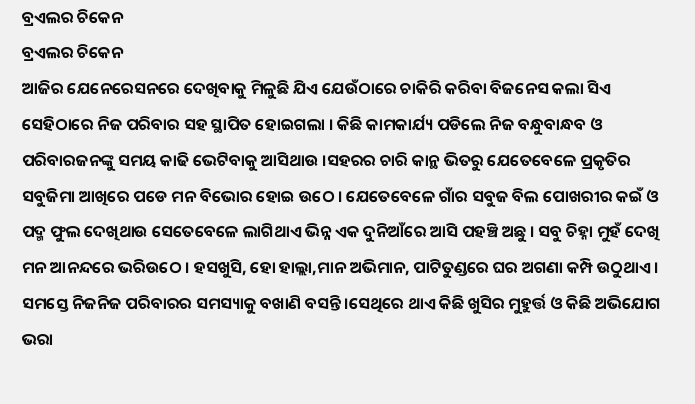ବ୍ରଏଲର ଚିକେନ
ବ୍ରଏଲର ଚିକେନ
ଆଜିର ଯେନେରେସନରେ ଦେଖିବାକୁ ମିଳୁଛି ଯିଏ ଯେଉଁଠାରେ ଚାକିରି କରିବା ବିଜନେସ କଲା ସିଏ ସେହିଠାରେ ନିଜ ପରିବାର ସହ ସ୍ଥାପିତ ହୋଇଗଲା । କିଛି କାମକାର୍ଯ୍ୟ ପଡିଲେ ନିଜ ବନ୍ଧୁବାନ୍ଧବ ଓ ପରିବାରଜନଙ୍କୁ ସମୟ କାଢି ଭେଟିବାକୁ ଆସିଥାଉ ।ସହରର ଚାରି କାନ୍ଥ ଭିତରୁ ଯେତେବେଳେ ପ୍ରକୃତିର ସବୁଜିମା ଆଖିରେ ପଡେ ମନ ବିଭୋର ହୋଇ ଉଠେ । ଯେତେବେଳେ ଗାଁର ସବୁଜ ବିଲ ପୋଖରୀର କଇଁ ଓ ପଦ୍ମ ଫୁଲ ଦେଖିଥାଉ ସେତେବେଳେ ଲାଗିଥାଏ ଭିନ୍ନ ଏକ ଦୁନିଆଁରେ ଆସି ପହଞ୍ଚି ଅଛୁ । ସବୁ ଚିହ୍ନା ମୁହଁ ଦେଖି ମନ ଆନନ୍ଦରେ ଭରିଉଠେ । ହସଖୁସି, ହୋ ହାଲ୍ଲା,ମାନ ଅଭିମାନ, ପାଟିତୁଣ୍ଡରେ ଘର ଅଗଣା କମ୍ପି ଉଠୁଥାଏ । ସମସ୍ତେ ନିଜନିଜ ପରିବାରର ସମସ୍ୟାକୁ ବଖାଣି ବସନ୍ତି ।ସେଥିରେ ଥାଏ କିଛି ଖୁସିର ମୁହୁର୍ତ୍ତ ଓ କିଛି ଅଭିଯୋଗ ଭରା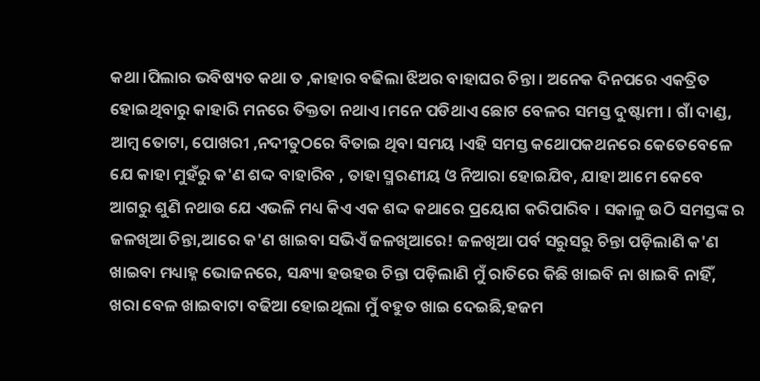କଥା ।ପିଲାର ଭବିଷ୍ୟତ କଥା ତ ,କାହାର ବଢିଲା ଝିଅର ବାହାଘର ଚିନ୍ତା । ଅନେକ ଦିନପରେ ଏକତ୍ରିତ ହୋଇଥିବାରୁ କାହାରି ମନରେ ତିକ୍ତତା ନଥାଏ ।ମନେ ପଡିଥାଏ ଛୋଟ ବେଳର ସମସ୍ତ ଦୁଷ୍ଟାମୀ । ଗାଁ ଦାଣ୍ଡ, ଆମ୍ବ ତୋଟା, ପୋଖରୀ ,ନଦୀତୁଠରେ ବିତାଇ ଥିବା ସମୟ ।ଏହି ସମସ୍ତ କଥୋପକଥନରେ କେତେବେଳେ ଯେ କାହା ମୁହଁରୁ କ'ଣ ଶଦ୍ଦ ବାହାରିବ , ତାହା ସ୍ମରଣୀୟ ଓ ନିଆରା ହୋଇଯିବ, ଯାହା ଆମେ କେବେ ଆଗରୁ ଶୁଣି ନଥାଉ ଯେ ଏଭଳି ମଧ୍ୟ କିଏ ଏକ ଶଦ୍ଦ କଥାରେ ପ୍ରୟୋଗ କରିପାରିବ । ସକାଳୁ ଉଠି ସମସ୍ତଙ୍କ ର ଜଳଖିଆ ଚିନ୍ତା,ଆରେ କ'ଣ ଖାଇବା ସଭିଏଁ ଜଳଖିଆରେ! ଜଳଖିଆ ପର୍ବ ସରୁସରୁ ଚିନ୍ତା ପଡ଼ିଲାଣି କ'ଣ ଖାଇବା ମଧ୍ୟାହ୍ନ ଭୋଜନରେ, ସନ୍ଧ୍ୟା ହଉହଉ ଚିନ୍ତା ପଡ଼ିଲାଣି ମୁଁ ରାତିରେ କିଛି ଖାଇବି ନା ଖାଇବି ନାହିଁ, ଖରା ବେଳ ଖାଇବାଟା ବଢିଆ ହୋଇଥିଲା ମୁଁ ବହୁତ ଖାଇ ଦେଇଛି,ହଜମ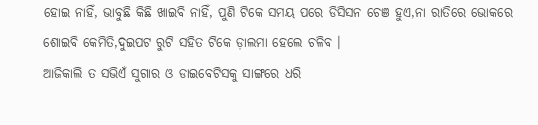ହୋଇ ନାହିଁ, ଭାବୁଛି କିଛି ଖାଇବି ନାହିଁ, ପୁଣି ଟିକେ ସମୟ ପରେ ଡିସିସନ ଚେଞ ହୁଏ,ନା ରାତିରେ ଭୋକରେ ଶୋଇବି କେମିତି,ଦୁଇପଟ ରୁଟି ସହିତ ଟିକେ ଡ଼ାଲମା ହେଲେ ଚଳିବ ।
ଆଜିକାଲି ତ ସଭିଏଁ ସୁଗାର ଓ ଡାଇବେଟିସକୁ ସାଙ୍ଗରେ ଧରି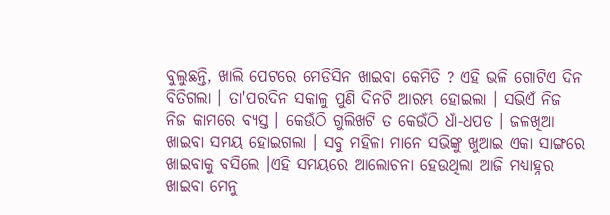ବୁଲୁଛନ୍ତି, ଖାଲି ପେଟରେ ମେଡିସିନ ଖାଇବା କେମିତି ? ଏହି ଭଳି ଗୋଟିଏ ଦିନ ବିତିଗଲା । ତା'ପରଦିନ ସକାଳୁ ପୁଣି ଦିନଟି ଆରମ୍ଭ ହୋଇଲା । ସଭିଏଁ ନିଜ ନିଜ କାମରେ ବ୍ୟସ୍ତ । କେଉଁଠି ଗୁଲିଖଟି ତ କେଉଁଠି ଧାଁ-ଧପଡ । ଜଳଖିଆ ଖାଇବା ସମୟ ହୋଇଗଲା । ସବୁ ମହିଳା ମାନେ ସଭିଙ୍କୁ ଖୁଆଇ ଏକା ସାଙ୍ଗରେ ଖାଇବାକୁ ବସିଲେ ।ଏହି ସମୟରେ ଆଲୋଚନା ହେଉଥିଲା ଆଜି ମଧ୍ୟାହ୍ନର ଖାଇବା ମେନୁ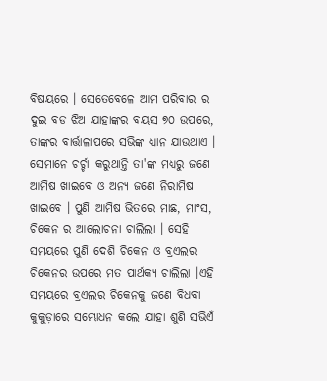ବିଷୟରେ । ସେତେବେଳେ ଆମ ପରିବାର ର ଦୁଇ ବଡ ଝିଅ ଯାହାଙ୍କର ବୟସ ୭୦ ଉପରେ, ତାଙ୍କର ବାର୍ତ୍ତାଳାପରେ ସଭିଙ୍କ ଧ୍ୟାନ ଯାଉଥାଏ । ସେମାନେ ଚର୍ଚ୍ଚା କରୁଥାନ୍ତି ତା'ଙ୍କ ମଧ୍ୟରୁ ଜଣେ ଆମିଷ ଖାଇବେ ଓ ଅନ୍ୟ ଜଣେ ନିରାମିଷ ଖାଇବେ । ପୁଣି ଆମିଷ ଭିତରେ ମାଛ, ମାଂସ, ଚିକେନ ର ଆଲୋଚନା ଚାଲିଲା । ସେହି ସମୟରେ ପୁଣି ଦେଶି ଚିକେନ ଓ ବ୍ରଏଲର ଚିକେନର ଉପରେ ମତ ପାର୍ଥକ୍ୟ ଚାଲିଲା ।ଏହି ସମୟରେ ବ୍ରଏଲର ଚିକେନକୁ ଜଣେ ବିଧବା କୁକୁଡ଼ାରେ ସମ୍ଭୋଧନ କଲେ ଯାହା ଶୁଣି ସଭିଏଁ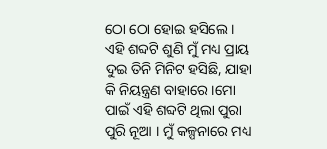ଠୋ ଠୋ ହୋଇ ହସିଲେ । ଏହି ଶବ୍ଦଟି ଶୁଣି ମୁଁ ମଧ୍ୟ ପ୍ରାୟ ଦୁଇ ତିନି ମିନିଟ ହସିଛି, ଯାହା କି ନିୟନ୍ତ୍ରଣ ବାହାରେ ।ମୋ ପାଇଁ ଏହି ଶବ୍ଦଟି ଥିଲା ପୁରା ପୁରି ନୂଆ । ମୁଁ କଳ୍ପନାରେ ମଧ୍ୟ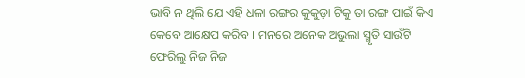ଭାବି ନ ଥିଲି ଯେ ଏହି ଧଳା ରଙ୍ଗର କୁକୁଡ଼ା ଟିକୁ ତା ରଙ୍ଗ ପାଇଁ କିଏ କେବେ ଆକ୍ଷେପ କରିବ । ମନରେ ଅନେକ ଅଭୁଲା ସ୍ମୃତି ସାଉଁଟି ଫେରିଲୁ ନିଜ ନିଜ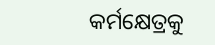କର୍ମକ୍ଷେତ୍ରକୁ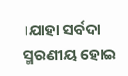।ଯାହା ସର୍ବଦା ସ୍ମରଣୀୟ ହୋଇ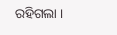ରହିଗଲା ।